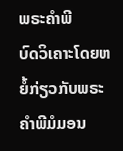ພຣະຄຳພີ
ບົດວິເຄາະໂດຍຫຍໍ້ກ່ຽວກັບພຣະຄຳພີມໍມອນ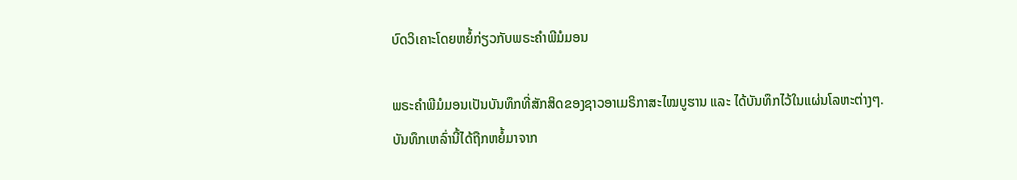ບົດວິເຄາະໂດຍຫຍໍ້ກ່ຽວກັບພຣະຄຳພີມໍມອນ

ພຣະຄຳພີມໍມອນເປັນບັນທຶກທີ່ສັກສິດຂອງຊາວອາເມຣິກາສະໄໝບູຮານ ແລະ ໄດ້ບັນທຶກໄວ້ໃນແຜ່ນໂລຫະຕ່າງໆ. ບັນທຶກເຫລົ່ານີ້ໄດ້ຖືກຫຍໍ້ມາຈາກ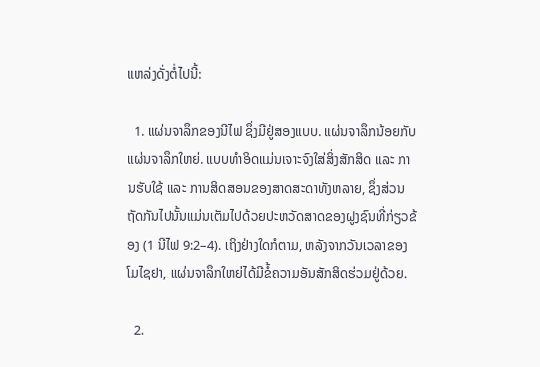ແຫລ່ງດັ່ງຕໍ່ໄປນີ້:

  1. ແຜ່ນຈາລຶກຂອງນີໄຟ ຊຶ່ງມີຢູ່ສອງແບບ. ແຜ່ນຈາລຶກນ້ອຍກັບແຜ່ນຈາລຶກໃຫຍ່. ແບບທຳອິດແມ່ນເຈາະຈົງໃສ່ສິ່ງສັກສິດ ແລະ ການຮັບໃຊ້ ແລະ ການສິດສອນຂອງສາດສະດາທັງຫລາຍ, ຊຶ່ງສ່ວນຖັດກັນໄປນັ້ນແມ່ນເຕັມໄປດ້ວຍປະຫວັດສາດຂອງຝູງຊົນທີ່ກ່ຽວຂ້ອງ (1 ນີໄຟ 9:2–4). ເຖິງຢ່າງໃດກໍຕາມ, ຫລັງຈາກວັນເວລາຂອງໂມໄຊຢາ, ແຜ່ນຈາລຶກໃຫຍ່ໄດ້ມີຂໍ້ຄວາມອັນສັກສິດຮ່ວມຢູ່ດ້ວຍ.

  2.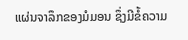ແຜ່ນຈາລຶກຂອງມໍມອນ ຊຶ່ງມີຂໍ້ຄວາມ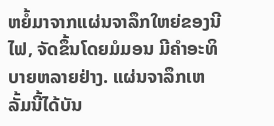ຫຍໍ້ມາຈາກແຜ່ນຈາລຶກໃຫຍ່ຂອງນີໄຟ, ຈັດຂຶ້ນໂດຍມໍມອນ ມີຄຳອະທິບາຍຫລາຍຢ່າງ. ແຜ່ນຈາລຶກເຫລັ້ມນີ້ໄດ້ບັນ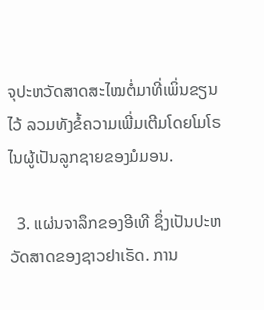ຈຸປະຫວັດສາດສະໄໝຕໍ່ມາທີ່ເພິ່ນຂຽນໄວ້ ລວມທັງຂໍ້ຄວາມເພີ່ມເຕີມໂດຍໂມໂຣໄນຜູ້ເປັນລູກຊາຍຂອງມໍມອນ.

  3. ແຜ່ນຈາລຶກຂອງອີເທີ ຊຶ່ງເປັນປະຫວັດສາດຂອງຊາວຢາເຣັດ. ການ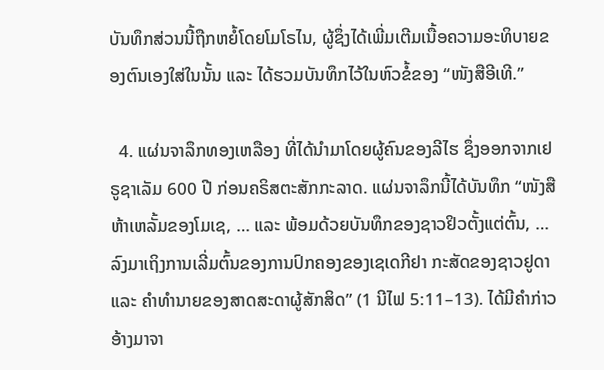ບັນທຶກສ່ວນນີ້ຖືກຫຍໍ້ໂດຍໂມໂຣໄນ, ຜູ້ຊຶ່ງໄດ້ເພີ່ມເຕີມເນື້ອຄວາມອະທິບາຍຂອງຕົນເອງໃສ່ໃນນັ້ນ ແລະ ໄດ້ຮວມບັນທຶກໄວ້ໃນຫົວຂໍ້ຂອງ “ໜັງສືອີເທີ.”

  4. ແຜ່ນຈາລຶກທອງເຫລືອງ ທີ່ໄດ້ນຳມາໂດຍຜູ້ຄົນຂອງລີໄຮ ຊຶ່ງອອກຈາກເຢຣູຊາເລັມ 600 ປີ ກ່ອນຄຣິສຕະສັກກະລາດ. ແຜ່ນຈາລຶກນີ້ໄດ້ບັນທຶກ “ໜັງສືຫ້າເຫລັ້ມຂອງໂມເຊ, … ແລະ ພ້ອມດ້ວຍບັນທຶກຂອງຊາວຢິວຕັ້ງແຕ່ຕົ້ນ, … ລົງມາເຖິງການເລີ່ມຕົ້ນຂອງການປົກຄອງຂອງເຊເດກີຢາ ກະສັດຂອງຊາວຢູດາ ແລະ ຄຳທຳນາຍຂອງສາດສະດາຜູ້ສັກສິດ” (1 ນີໄຟ 5:11–13). ໄດ້ມີຄຳກ່າວອ້າງມາຈາ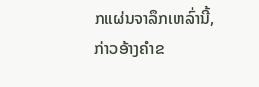ກແຜ່ນຈາລຶກເຫລົ່ານີ້, ກ່າວອ້າງຄຳຂ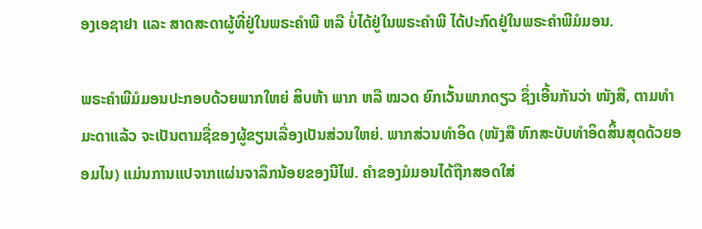ອງເອຊາຢາ ແລະ ສາດສະດາຜູ້ທີ່ຢູ່ໃນພຣະຄຳພີ ຫລື ບໍ່ໄດ້ຢູ່ໃນພຣະຄຳພີ ໄດ້ປະກົດຢູ່ໃນພຣະຄຳພີມໍມອນ.

ພຣະຄຳພີມໍມອນປະກອບດ້ວຍພາກໃຫຍ່ ສິບຫ້າ ພາກ ຫລື ໝວດ ຍົກເວັ້ນພາກດຽວ ຊຶ່ງເອີ້ນກັນວ່າ ໜັງສື, ຕາມທຳມະດາແລ້ວ ຈະເປັນຕາມຊື່ຂອງຜູ້ຂຽນເລື່ອງເປັນສ່ວນໃຫຍ່. ພາກສ່ວນທຳອິດ (ໜັງສື ຫົກສະບັບທຳອິດສິ້ນສຸດດ້ວຍອອມໄນ) ແມ່ນການແປຈາກແຜ່ນຈາລຶກນ້ອຍຂອງນີໄຟ. ຄຳຂອງມໍມອນໄດ້ຖືກສອດໃສ່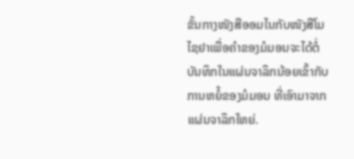ຂັ້ນກາງໜັງສືອອມໄນກັບໜັງສືໂມໄຊຢາເພື່ອຄຳຂອງມໍມອນຈະໄດ້ຕໍ່ບັນທຶກໃນແຜ່ນຈາລຶກນ້ອຍເຂົ້າກັບການຫຍໍ້ຂອງມໍມອນ ທີ່ເອົາມາຈາກແຜ່ນຈາລຶກໃຫຍ່.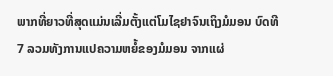ພາກທີ່ຍາວທີ່ສຸດແມ່ນເລີ່ມຕັ້ງແຕ່ໂມໄຊຢາຈົນເຖິງມໍມອນ ບົດທີ 7 ລວມທັງການແປຄວາມຫຍໍ້ຂອງມໍມອນ ຈາກແຜ່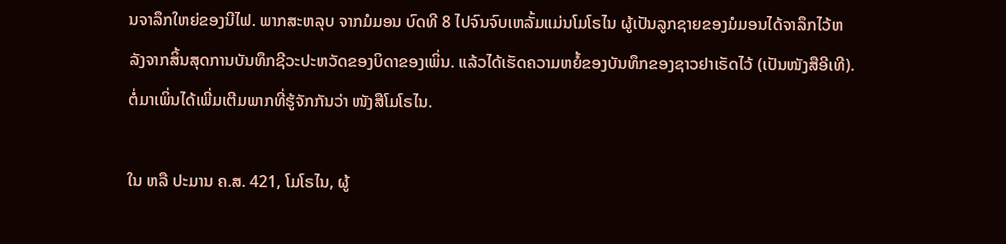ນຈາລຶກໃຫຍ່ຂອງນີໄຟ. ພາກສະຫລຸບ ຈາກມໍມອນ ບົດທີ 8 ໄປຈົນຈົບເຫລັ້ມແມ່ນໂມໂຣໄນ ຜູ້ເປັນລູກຊາຍຂອງມໍມອນໄດ້ຈາລຶກໄວ້ຫລັງຈາກສິ້ນສຸດການບັນທຶກຊີວະປະຫວັດຂອງບິດາຂອງເພິ່ນ. ແລ້ວໄດ້ເຮັດຄວາມຫຍໍ້ຂອງບັນທຶກຂອງຊາວຢາເຣັດໄວ້ (ເປັນໜັງສືອີເທີ). ຕໍ່ມາເພິ່ນໄດ້ເພີ່ມເຕີມພາກທີ່ຮູ້ຈັກກັນວ່າ ໜັງສືໂມໂຣໄນ.

ໃນ ຫລື ປະມານ ຄ.ສ. 421, ໂມໂຣໄນ, ຜູ້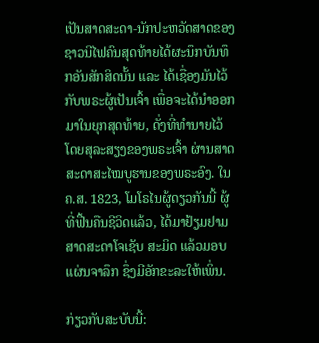ເປັນສາດສະດາ-ນັກປະຫວັດສາດຂອງຊາວນີໄຟຄົນສຸດທ້າຍໄດ້ຜະນຶກບັນທຶກອັນສັກສິດນັ້ນ ແລະ ໄດ້ເຊື່ອງມັນໄວ້ກັບພຣະຜູ້ເປັນເຈົ້າ ເພື່ອຈະໄດ້ນຳອອກມາໃນຍຸກສຸດທ້າຍ, ດັ່ງທີ່ທຳນາຍໄວ້ໂດຍສຸລະສຽງຂອງພຣະເຈົ້າ ຜ່ານສາດສະດາສະໄໝບູຮານຂອງພຣະອົງ. ໃນ ຄ.ສ. 1823, ໂມໂຣໄນຜູ້ດຽວກັນນີ້ ຜູ້ທີ່ຟື້ນຄືນຊີວິດແລ້ວ, ໄດ້ມາຢ້ຽມຢາມສາດສະດາໂຈເຊັບ ສະມິດ ແລ້ວມອບແຜ່ນຈາລຶກ ຊຶ່ງມີອັກຂະລະໃຫ້ເພິ່ນ.

ກ່ຽວກັບສະບັບນີ້: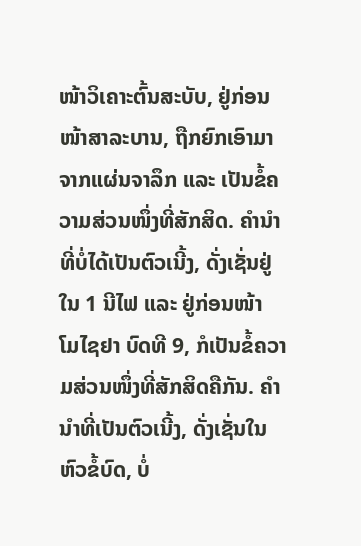ໜ້າວິເຄາະຕົ້ນສະບັບ, ຢູ່ກ່ອນໜ້າສາລະບານ, ຖືກຍົກເອົາມາຈາກແຜ່ນຈາລຶກ ແລະ ເປັນຂໍ້ຄວາມສ່ວນໜຶ່ງທີ່ສັກສິດ. ຄຳນຳທີ່ບໍ່ໄດ້ເປັນຕົວເນີ້ງ, ດັ່ງເຊັ່ນຢູ່ໃນ 1 ນີໄຟ ແລະ ຢູ່ກ່ອນໜ້າ ໂມໄຊຢາ ບົດທີ 9, ກໍເປັນຂໍ້ຄວາມສ່ວນໜຶ່ງທີ່ສັກສິດຄືກັນ. ຄຳນຳທີ່ເປັນຕົວເນີ້ງ, ດັ່ງເຊັ່ນໃນຫົວຂໍ້ບົດ, ບໍ່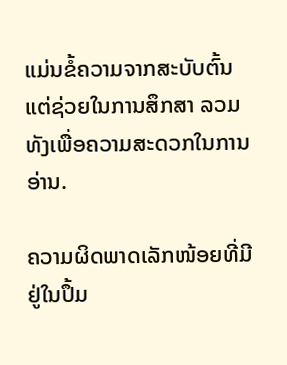ແມ່ນຂໍ້ຄວາມຈາກສະບັບຕົ້ນ ແຕ່ຊ່ວຍໃນການສຶກສາ ລວມທັງເພື່ອຄວາມສະດວກໃນການອ່ານ.

ຄວາມຜິດພາດເລັກໜ້ອຍທີ່ມີຢູ່ໃນປຶ້ມ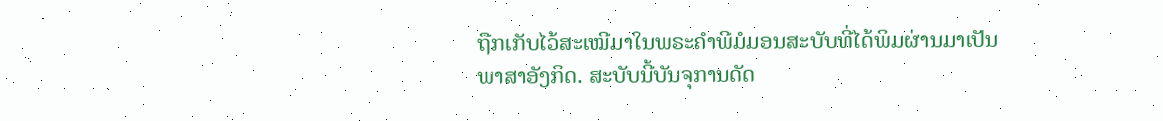ຖືກເກັບໄວ້ສະເໝີມາໃນພຣະຄຳພີມໍມອນສະບັບທີ່ໄດ້ພິມຜ່ານມາເປັນພາສາອັງກິດ. ສະບັບນີ້ບັນຈຸການດັດ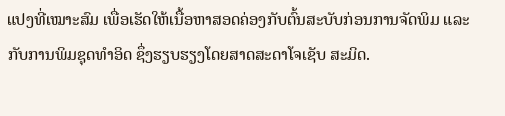ແປງທີ່ເໝາະສົມ ເພື່ອເຮັດໃຫ້ເນື້ອຫາສອດຄ່ອງກັບຕົ້ນສະບັບກ່ອນການຈັດພິມ ແລະ ກັບການພິມຊຸດທຳອິດ ຊຶ່ງຮຽບຮຽງໂດຍສາດສະດາໂຈເຊັບ ສະມິດ.